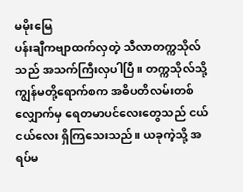မမိုးမြေ
ပန်းချီကဗျာထက်လှတဲ့ သီလာတက္ကသိုလ်သည် အသက်ကြီးလှပါပြီ။ တက္ကသိုလ်သို့ ကျွန်မတို့ရောက်စက အဓိပတိလမ်းတစ်လျှောက်မှ ရေတမာပင်လေးတွေသည် ငယ်ငယ်လေး ရှိကြသေးသည်။ ယခုကဲ့သို့ အရပ်မ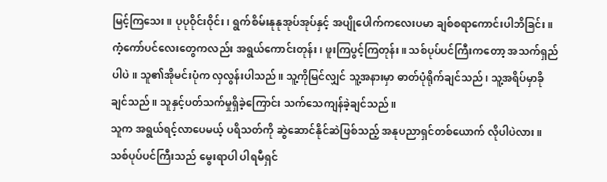မြင့်ကြသေး။ ပုပုဝိုင်းဝိုင်း၊ ရွက်စိမ်းနုနုအုပ်အုပ်နှင့် အပျိုပေါက်ကလေးပမာ ချစ်စရာကောင်းပါဘိခြင်း။ ကံ့ကော်ပင်လေးတွေကလည်း အရွယ်ကောင်းတုန်း၊ ဖူးကြပွင့်ကြတုန်း။ သစ်ပုပ်ပင်ကြီးကတော့ အသက်ရှည်ပါပဲ။ သူ၏အိုမင်းပုံက လှလွန်းပါသည်။ သူ့ကိုမြင်လျှင် သူ့အနားမှာ ဓာတ်ပုံရိုက်ချင်သည်၊ သူ့အရိပ်မှာခိုချင်သည်။ သူနှင့်ပတ်သက်မှုရှိခဲ့ကြောင်း သက်သေကျန်ခဲ့ချင်သည်။
သူက အရွယ်ရင့်လာပေမယ့် ပရိသတ်ကို ဆွဲဆောင်နိုင်ဆဲဖြစ်သည့် အနုပညာရှင်တစ်ယောက် လိုပါပဲလား။ သစ်ပုပ်ပင်ကြီးသည် မွေးရာပါ ပါရမီရှင်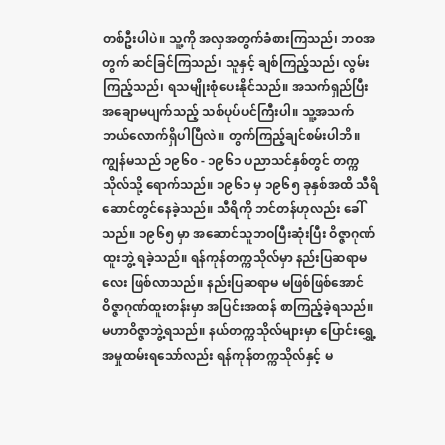တစ်ဦးပါပဲ။ သူ့ကို အလှအတွက်ခံစားကြသည်၊ ဘဝအတွက် ဆင်ခြင်ကြသည်၊ သူနှင့် ချစ်ကြည့်သည်၊ လွမ်းကြည့်သည်၊ ရသမျိုးစုံပေးနိုင်သည်။ အသက်ရှည်ပြီး အချောမပျက်သည့် သစ်ပုပ်ပင်ကြီးပါ။ သူ့အသက် ဘယ်လောက်ရှိပါပြီလဲ။ တွက်ကြည့်ချင်စမ်းပါဘိ။
ကျွန်မသည် ၁၉၆၀ - ၁၉၆၁ ပညာသင်နှစ်တွင် တက္ကသိုလ်သို့ ရောက်သည်။ ၁၉၆၁ မှ ၁၉၆၅ ခုနှစ်အထိ သီရိဆောင်တွင်နေခဲ့သည်။ သီရိကို ဘင်တန်ဟုလည်း ခေါ်သည်။ ၁၉၆၅ မှာ အဆောင်သူဘဝပြီးဆုံးပြီး ဝိဇ္ဇာဂုဏ်ထူးဘွဲ့ ရခဲ့သည်။ ရန်ကုန်တက္ကသိုလ်မှာ နည်းပြဆရာမလေး ဖြစ်လာသည်။ နည်းပြဆရာမ မဖြစ်ဖြစ်အောင် ဝိဇ္ဇာဂုဏ်ထူးတန်းမှာ အပြင်းအထန် စာကြည့်ခဲ့ရသည်။ မဟာဝိဇ္ဇာဘွဲ့ရသည်။ နယ်တက္ကသိုလ်များမှာ ပြောင်းရွှေ့အမှုထမ်းရသော်လည်း ရန်ကုန်တက္ကသိုလ်နှင့် မ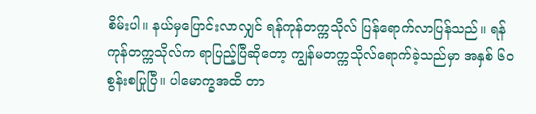စိမ်းပါ။ နယ်မှပြောင်းလာလျှင် ရန်ကုန်တက္ကသိုလ် ပြန်ရောက်လာပြန်သည်။ ရန်ကုန်တက္ကသိုလ်က ရာပြည့်ပြီဆိုတော့ ကျွန်မတက္ကသိုလ်ရောက်ခဲ့သည်မှာ အနှစ် ၆၀ စွန်းစပြုပြီ။ ပါမောက္ခအထိ တာ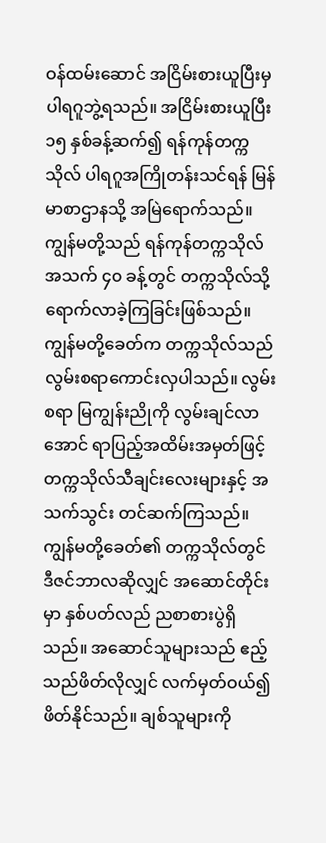ဝန်ထမ်းဆောင် အငြိမ်းစားယူပြီးမှ ပါရဂူဘွဲ့ရသည်။ အငြိမ်းစားယူပြီး ၁၅ နှစ်ခန့်ဆက်၍ ရန်ကုန်တက္ကသိုလ် ပါရဂူအကြိုတန်းသင်ရန် မြန်မာစာဌာနသို့ အမြဲရောက်သည်။ ကျွန်မတို့သည် ရန်ကုန်တက္ကသိုလ် အသက် ၄၀ ခန့်တွင် တက္ကသိုလ်သို့ ရောက်လာခဲ့ကြခြင်းဖြစ်သည်။
ကျွန်မတို့ခေတ်က တက္ကသိုလ်သည် လွမ်းစရာကောင်းလှပါသည်။ လွမ်းစရာ မြကျွန်းညိုကို လွမ်းချင်လာအောင် ရာပြည့်အထိမ်းအမှတ်ဖြင့် တက္ကသိုလ်သီချင်းလေးများနှင့် အသက်သွင်း တင်ဆက်ကြသည်။ ကျွန်မတို့ခေတ်၏ တက္ကသိုလ်တွင် ဒီဇင်ဘာလဆိုလျှင် အဆောင်တိုင်းမှာ နှစ်ပတ်လည် ညစာစားပွဲရှိသည်။ အဆောင်သူများသည် ဧည့်သည်ဖိတ်လိုလျှင် လက်မှတ်ဝယ်၍ ဖိတ်နိုင်သည်။ ချစ်သူများကို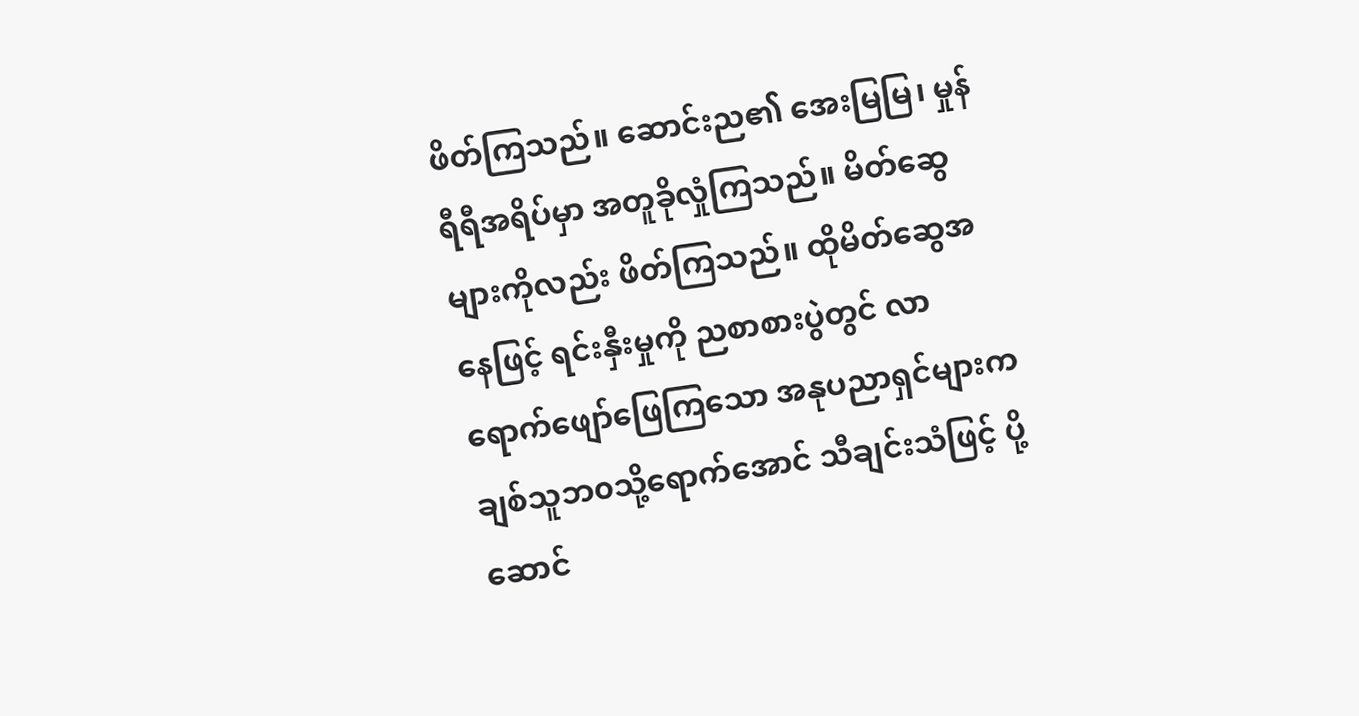ဖိတ်ကြသည်။ ဆောင်းည၏ အေးမြမြ၊ မှုန်ရီရီအရိပ်မှာ အတူခိုလှုံကြသည်။ မိတ်ဆွေများကိုလည်း ဖိတ်ကြသည်။ ထိုမိတ်ဆွေအနေဖြင့် ရင်းနှီးမှုကို ညစာစားပွဲတွင် လာရောက်ဖျော်ဖြေကြသော အနုပညာရှင်များက ချစ်သူဘ၀သို့ရောက်အောင် သီချင်းသံဖြင့် ပို့ဆောင်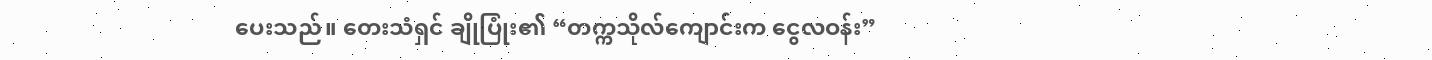ပေးသည်။ တေးသံရှင် ချိုပြုံး၏ “တက္ကသိုလ်ကျောင်းက ငွေလဝန်း”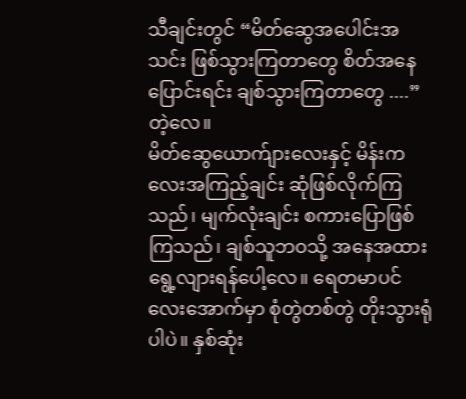သီချင်းတွင် “မိတ်ဆွေအပေါင်းအသင်း ဖြစ်သွားကြတာတွေ စိတ်အနေပြောင်းရင်း ချစ်သွားကြတာတွေ ....” တဲ့လေ။
မိတ်ဆွေယောက်ျားလေးနှင့် မိန်းကလေးအကြည့်ချင်း ဆုံဖြစ်လိုက်ကြသည်၊ မျက်လုံးချင်း စကားပြောဖြစ်ကြသည်၊ ချစ်သူဘဝသို့ အနေအထား ရွေ့လျားရန်ပေါ့လေ။ ရေတမာပင်လေးအောက်မှာ စုံတွဲတစ်တွဲ တိုးသွားရုံပါပဲ။ နှစ်ဆုံး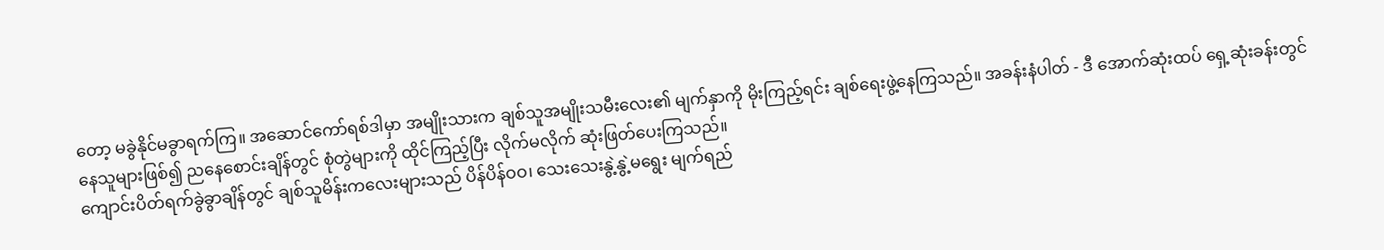တော့ မခွဲနိုင်မခွာရက်ကြ။ အဆောင်ကော်ရစ်ဒါမှာ အမျိုးသားက ချစ်သူအမျိုးသမီးလေး၏ မျက်နှာကို မိုးကြည့်ရင်း ချစ်ရေးဖွဲ့နေကြသည်။ အခန်းနံပါတ် - ဒီ အောက်ဆုံးထပ် ရှေ့ဆုံးခန်းတွင် နေသူများဖြစ်၍ ညနေစောင်းချိန်တွင် စုံတွဲများကို ထိုင်ကြည့်ပြီး လိုက်မလိုက် ဆုံးဖြတ်ပေးကြသည်။
ကျောင်းပိတ်ရက်ခွဲခွာချိန်တွင် ချစ်သူမိန်းကလေးများသည် ပိန်ပိန်ဝဝ၊ သေးသေးနွဲ့နွဲ့မရွေး မျက်ရည်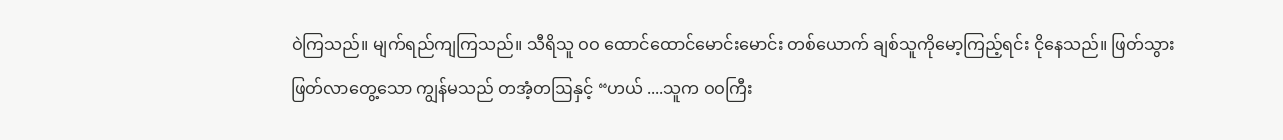ဝဲကြသည်။ မျက်ရည်ကျကြသည်။ သီရိသူ ဝဝ ထောင်ထောင်မောင်းမောင်း တစ်ယောက် ချစ်သူကိုမော့ကြည့်ရင်း ငိုနေသည်။ ဖြတ်သွားဖြတ်လာတွေ့သော ကျွန်မသည် တအံ့တဩနှင့် “ဟယ် ....သူက ဝဝကြီး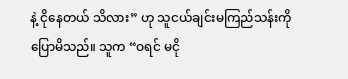နဲ့ ငိုနေတယ် သိလား” ဟု သူငယ်ချင်းမကြည်သန်းကို ပြောမိသည်။ သူက “ဝရင် မငို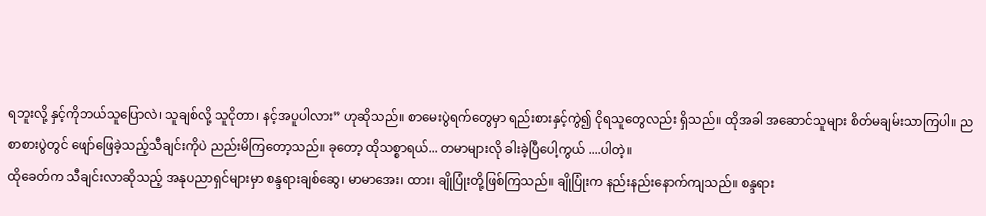ရဘူးလို့ နှင့်ကိုဘယ်သူပြောလဲ၊ သူချစ်လို့ သူငိုတာ၊ နင့်အပူပါလား” ဟုဆိုသည်။ စာမေးပွဲရက်တွေမှာ ရည်းစားနှင့်ကွဲ၍ ငိုရသူတွေလည်း ရှိသည်။ ထိုအခါ အဆောင်သူများ စိတ်မချမ်းသာကြပါ။ ညစာစားပွဲတွင် ဖျော်ဖြေခဲ့သည့်သီချင်းကိုပဲ ညည်းမိကြတော့သည်။ ခုတော့ ထိုသစ္စာရယ်... တမာများလို ခါးခဲ့ပြီပေါ့ကွယ် ....ပါတဲ့။
ထိုခေတ်က သီချင်းလာဆိုသည့် အနုပညာရှင်များမှာ စန္ဒရားချစ်ဆွေ၊ မာမာအေး၊ ထား၊ ချိုပြုံးတို့ဖြစ်ကြသည်။ ချိုပြုံးက နည်းနည်းနောက်ကျသည်။ စန္ဒရား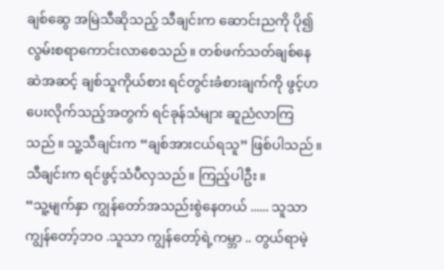ချစ်ဆွေ အမြဲသီဆိုသည့် သီချင်းက ဆောင်းညကို ပို၍လွမ်းစရာကောင်းလာစေသည်။ တစ်ဖက်သတ်ချစ်နေဆဲအဆင့် ချစ်သူကိုယ်စား ရင်တွင်းခံစားချက်ကို ဖွင့်ဟပေးလိုက်သည့်အတွက် ရင်ခုန်သံများ ဆူညံလာကြသည်။ သူ့သီချင်းက “ချစ်အားငယ်ရသူ” ဖြစ်ပါသည်။ သီချင်းက ရင်ဖွင့်သံပီလှသည်။ ကြည့်ပါဦး။
“သူ့မျက်နှာ ကျွန်တော်အသည်းစွဲနေတယ် ...... သူသာ ကျွန်တော့်ဘဝ .သူသာ ကျွန်တော့်ရဲ့ကမ္ဘာ .. တွယ်ရာမဲ့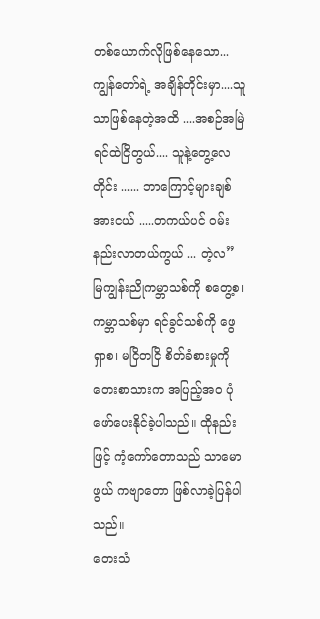တစ်ယောက်လိုဖြစ်နေသော... ကျွန်တော်ရဲ့ အချိန်တိုင်းမှာ....သူသာဖြစ်နေတဲ့အထိ ....အစဉ်အမြဲရင်ထဲငြိတွယ်.... သူနဲ့တွေ့လေတိုင်း ...... ဘာကြောင့်များချစ်အားငယ် .....တကယ်ပင် ဝမ်းနည်းလာတယ်ကွယ် ... တဲ့လ”
မြကျွန်းညိုကမ္ဘာသစ်ကို စတွေ့စ၊ ကမ္ဘာသစ်မှာ ရင်ခွင်သစ်ကို ဖွေရှာစ၊ မငြိတငြိ စိတ်ခံစားမှုကို တေးစာသားက အပြည့်အဝ ပုံဖော်ပေးနိုင်ခဲ့ပါသည်။ ထိုနည်းဖြင့် ကံ့ကော်တောသည် သာမောဖွယ် ကဗျာတော ဖြစ်လာခဲ့ပြန်ပါသည်။
တေးသံ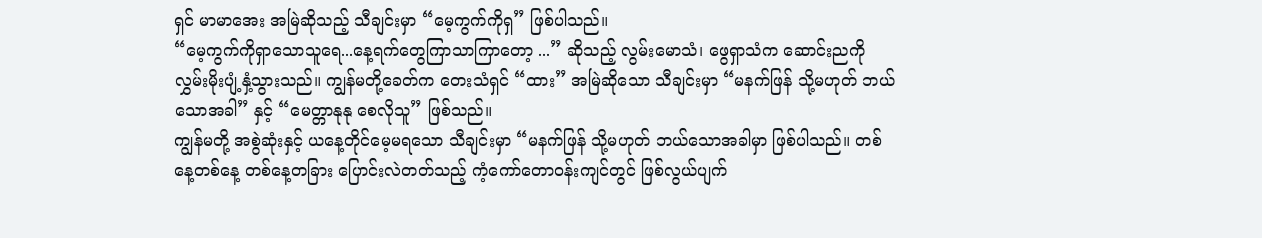ရှင် မာမာအေး အမြဲဆိုသည့် သီချင်းမှာ “မေ့ကွက်ကိုရှ” ဖြစ်ပါသည်။
“မေ့ကွက်ကိုရှာသောသူရေ...နေ့ရက်တွေကြာသာကြာတော့ ...” ဆိုသည့် လွမ်းမောသံ၊ ဖွေရှာသံက ဆောင်းညကို လွှမ်းမိုးပျံ့နှံ့သွားသည်။ ကျွန်မတို့ခေတ်က တေးသံရှင် “ထား” အမြဲဆိုသော သီချင်းမှာ “မနက်ဖြန် သို့မဟုတ် ဘယ်သောအခါ” နှင့် “မေတ္တာနုနု စေလိုသူ” ဖြစ်သည်။
ကျွန်မတို့ အစွဲဆုံးနှင့် ယနေ့တိုင်မေ့မရသော သီချင်းမှာ “မနက်ဖြန် သို့မဟုတ် ဘယ်သောအခါမှာ ဖြစ်ပါသည်။ တစ်နေ့တစ်နေ့ တစ်နေ့တခြား ပြောင်းလဲတတ်သည့် ကံ့ကော်တောဝန်းကျင်တွင် ဖြစ်လွယ်ပျက်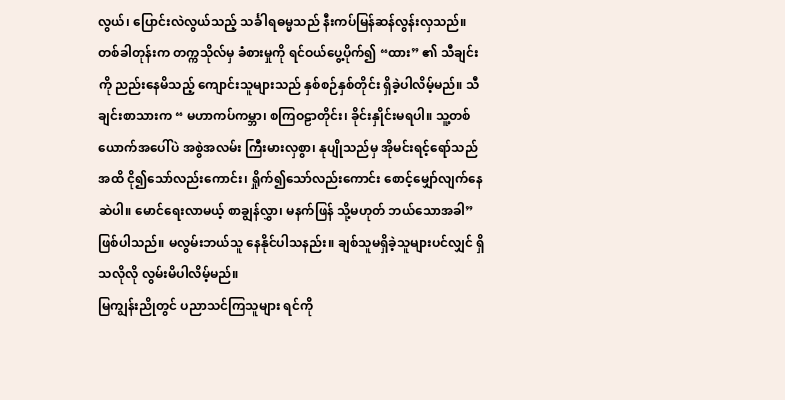လွယ်၊ ပြောင်းလဲလွယ်သည့် သင်္ခါရဓမ္မသည် နီးကပ်မြန်ဆန်လွန်းလှသည်။ တစ်ခါတုန်းက တက္ကသိုလ်မှ ခံစားမှုကို ရင်ဝယ်ပွေ့ပိုက်၍ “ထား” ၏ သီချင်းကို ညည်းနေမိသည့် ကျောင်းသူများသည် နှစ်စဉ်နှစ်တိုင်း ရှိခဲ့ပါလိမ့်မည်။ သီချင်းစာသားက “ မဟာကပ်ကမ္ဘာ၊ စကြဝဠာတိုင်း၊ ခိုင်းနှိုင်းမရပါ။ သူ့တစ်ယောက်အပေါ်ပဲ အစွဲအလမ်း ကြီးမားလှစွာ၊ နုပျိုသည်မှ အိုမင်းရင့်ရော်သည်အထိ ငို၍သော်လည်းကောင်း၊ ရှိုက်၍သော်လည်းကောင်း စောင့်မျှော်လျက်နေဆဲပါ။ မောင်ရေးလာမယ့် စာချွန်လွှာ၊ မနက်ဖြန် သို့မဟုတ် ဘယ်သောအခါ” ဖြစ်ပါသည်။ မလွမ်းဘယ်သူ နေနိုင်ပါသနည်း။ ချစ်သူမရှိခဲ့သူများပင်လျှင် ရှိသလိုလို လွမ်းမိပါလိမ့်မည်။
မြကျွန်းညိုတွင် ပညာသင်ကြသူများ ရင်ကို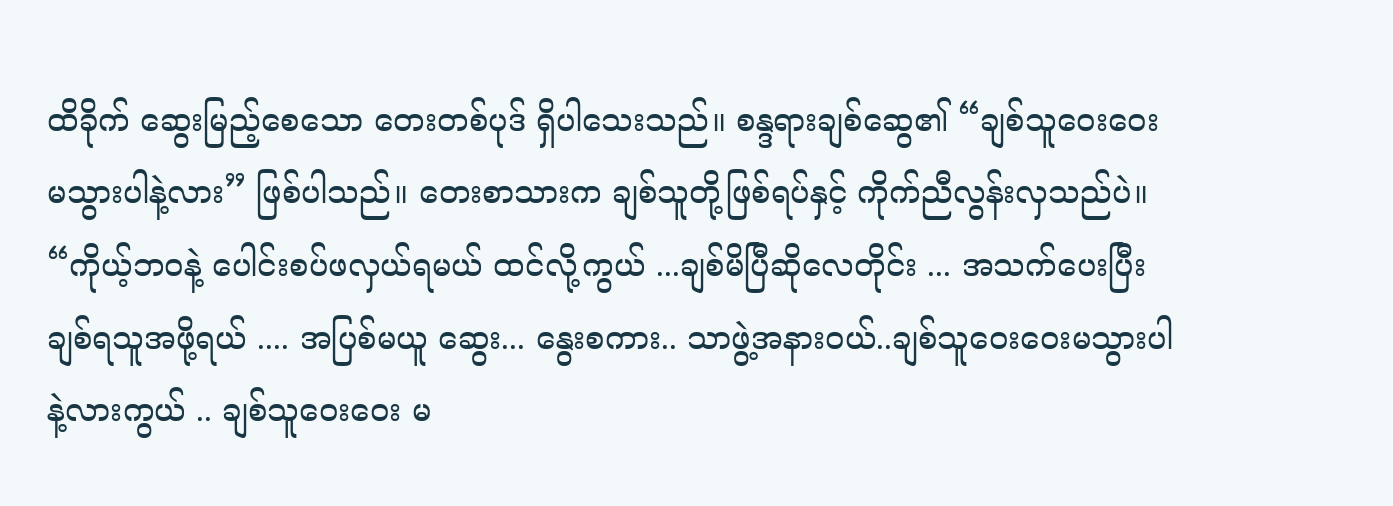ထိခိုက် ဆွေးမြည့်စေသော တေးတစ်ပုဒ် ရှိပါသေးသည်။ စန္ဒရားချစ်ဆွေ၏ “ချစ်သူဝေးဝေးမသွားပါနဲ့လား” ဖြစ်ပါသည်။ တေးစာသားက ချစ်သူတို့ဖြစ်ရပ်နှင့် ကိုက်ညီလွန်းလှသည်ပဲ။ “ကိုယ့်ဘဝနဲ့ ပေါင်းစပ်ဖလှယ်ရမယ် ထင်လို့ကွယ် ...ချစ်မိပြီဆိုလေတိုင်း ... အသက်ပေးပြီး ချစ်ရသူအဖို့ရယ် .... အပြစ်မယူ ဆွေး... နွေးစကား.. သာဖွဲ့အနားဝယ်..ချစ်သူဝေးဝေးမသွားပါနဲ့လားကွယ် .. ချစ်သူဝေးဝေး မ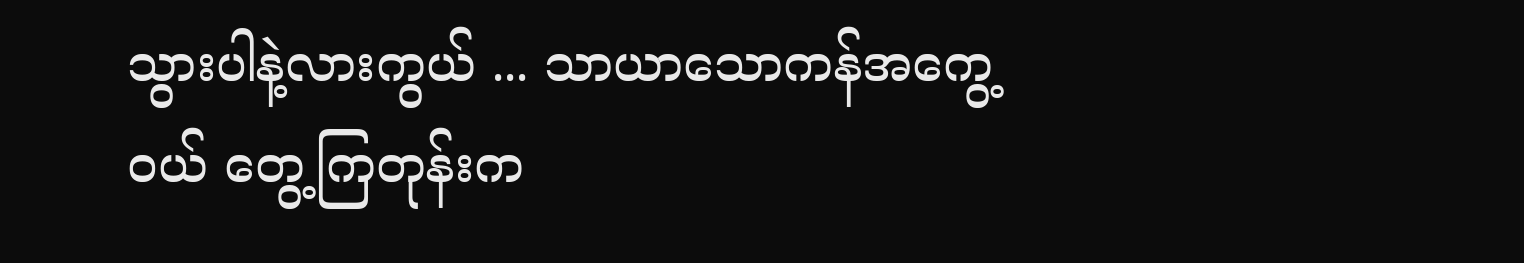သွားပါနဲ့လားကွယ် ... သာယာသောကန်အကွေ့ဝယ် တွေ့ကြတုန်းက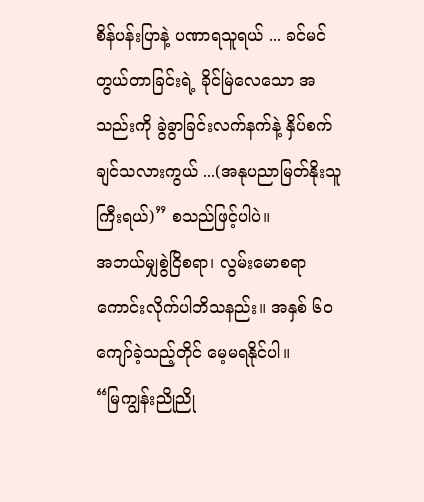စိန်ပန်းပြာနဲ့ ပဏာရသူရယ် ... ခင်မင်တွယ်တာခြင်းရဲ့ ခိုင်မြဲလေသော အသည်းကို ခွဲခွာခြင်းလက်နက်နဲ့ နှိပ်စက်ချင်သလားကွယ် ...(အနုပညာမြတ်နိုးသူကြီးရယ်)” စသည်ဖြင့်ပါပဲ။
အဘယ်မျှစွဲငြိစရာ၊ လွမ်းမောစရာ ကောင်းလိုက်ပါဘိသနည်း။ အနှစ် ၆၀ ကျော်ခဲ့သည့်တိုင် မေ့မရနိုင်ပါ။
“မြကျွန်းညိုညို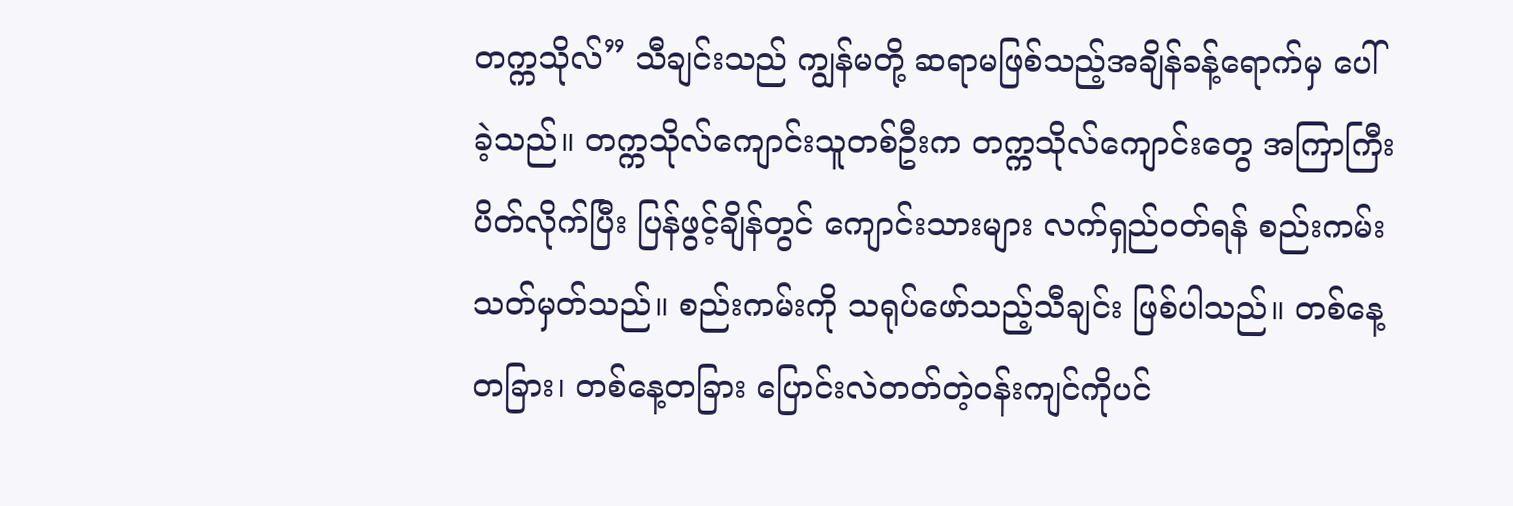တက္ကသိုလ်” သီချင်းသည် ကျွန်မတို့ ဆရာမဖြစ်သည့်အချိန်ခန့်ရောက်မှ ပေါ်ခဲ့သည်။ တက္ကသိုလ်ကျောင်းသူတစ်ဦးက တက္ကသိုလ်ကျောင်းတွေ အကြာကြီးပိတ်လိုက်ပြီး ပြန်ဖွင့်ချိန်တွင် ကျောင်းသားများ လက်ရှည်ဝတ်ရန် စည်းကမ်းသတ်မှတ်သည်။ စည်းကမ်းကို သရုပ်ဖော်သည့်သီချင်း ဖြစ်ပါသည်။ တစ်နေ့တခြား၊ တစ်နေ့တခြား ပြောင်းလဲတတ်တဲ့ဝန်းကျင်ကိုပင်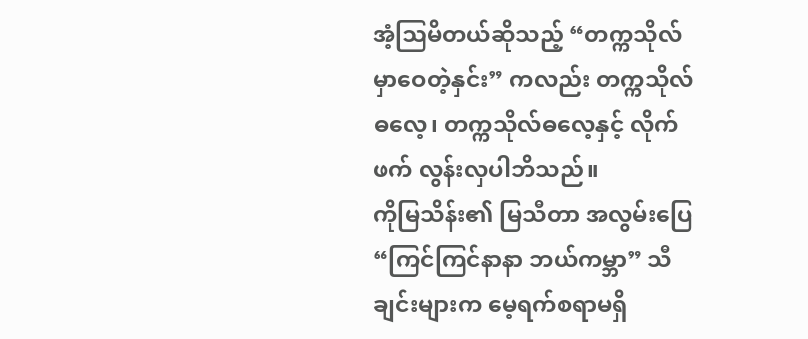အံ့ဩမိတယ်ဆိုသည့် “တက္ကသိုလ်မှာဝေတဲ့နှင်း” ကလည်း တက္ကသိုလ်ဓလေ့၊ တက္ကသိုလ်ဓလေ့နှင့် လိုက်ဖက် လွန်းလှပါဘိသည်။
ကိုမြသိန်း၏ မြသီတာ အလွမ်းပြေ “ကြင်ကြင်နာနာ ဘယ်ကမ္ဘာ” သီချင်းများက မေ့ရက်စရာမရှိ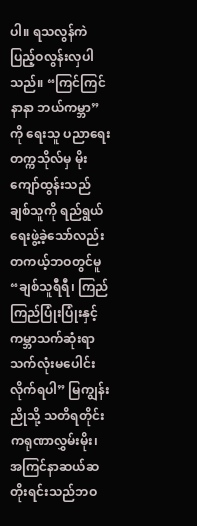ပါ။ ရသလွန်ကဲ ပြည့်ဝလွန်းလှပါသည်။ “ကြင်ကြင်နာနာ ဘယ်ကမ္ဘာ” ကို ရေးသူ ပညာရေးတက္ကသိုလ်မှ မိုးကျော်ထွန်းသည် ချစ်သူကို ရည်ရွယ်ရေးဖွဲ့ခဲ့သော်လည်း တကယ့်ဘဝတွင်မူ “ချစ်သူရီရီ၊ ကြည်ကြည်ပြုံးပြုံးနှင့် ကမ္ဘာသက်ဆုံးရာ သက်လုံးမပေါင်းလိုက်ရပါ” မြကျွန်းညိုသို့ သတိရတိုင်း ကရုဏာလွှမ်းမိုး၊ အကြင်နာဆယ်ဆ တိုးရင်းသည်ဘဝ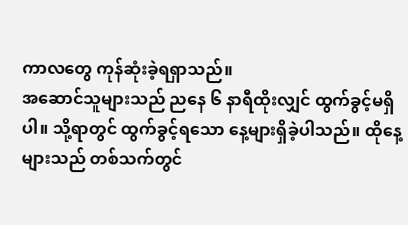ကာလတွေ ကုန်ဆုံးခဲ့ရရှာသည်။
အဆောင်သူများသည် ညနေ ၆ နာရီထိုးလျှင် ထွက်ခွင့်မရှိပါ။ သို့ရာတွင် ထွက်ခွင့်ရသော နေ့များရှိခဲ့ပါသည်။ ထိုနေ့များသည် တစ်သက်တွင်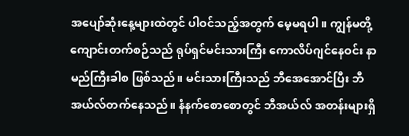အပျော်ဆုံးနေ့များထဲတွင် ပါဝင်သည့်အတွက် မေ့မရပါ။ ကျွန်မတို့ ကျောင်းတက်စဉ်သည် ရုပ်ရှင်မင်းသားကြီး ကောလိပ်ဂျင်နေဝင်း နာမည်ကြီးခါစ ဖြစ်သည်။ မင်းသားကြီးသည် ဘီအေအောင်ပြီး ဘီအယ်လ်တက်နေသည်။ နံနက်စောစောတွင် ဘီအယ်လ် အတန်းများရှိ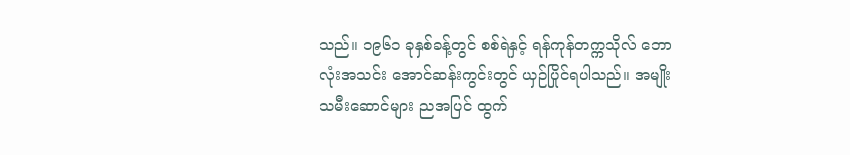သည်။ ၁၉၆၁ ခုနှစ်ခန့်တွင် စစ်ရဲနှင့် ရန်ကုန်တက္ကသိုလ် ဘောလုံးအသင်း အောင်ဆန်းကွင်းတွင် ယှဉ်ပြိုင်ရပါသည်။ အမျိုးသမီးဆောင်များ ညအပြင် ထွက်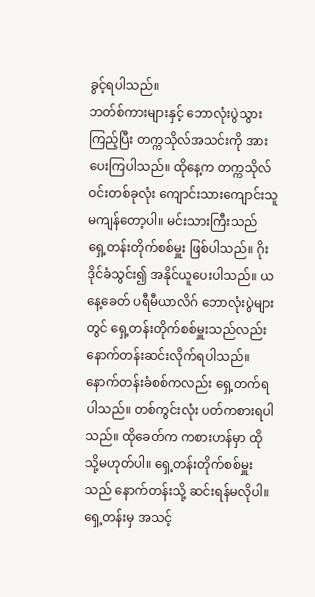ခွင့်ရပါသည်။
ဘတ်စ်ကားများနှင့် ဘောလုံးပွဲသွားကြည့်ပြီး တက္ကသိုလ်အသင်းကို အားပေးကြပါသည်။ ထိုနေ့က တက္ကသိုလ်ဝင်းတစ်ခုလုံး ကျောင်းသားကျောင်းသူ မကျန်တော့ပါ။ မင်းသားကြီးသည် ရှေ့တန်းတိုက်စစ်မှူး ဖြစ်ပါသည်။ ဂိုးဒိုင်ခံသွင်း၍ အနိုင်ယူပေးပါသည်။ ယနေ့ခေတ် ပရီမီယာလိဂ် ဘောလုံးပွဲများတွင် ရှေ့တန်းတိုက်စစ်မှူးသည်လည်း နောက်တန်းဆင်းလိုက်ရပါသည်။ နောက်တန်းခံစစ်ကလည်း ရှေ့တက်ရပါသည်။ တစ်ကွင်းလုံး ပတ်ကစားရပါသည်။ ထိုခေတ်က ကစားဟန်မှာ ထိုသို့မဟုတ်ပါ။ ရှေ့တန်းတိုက်စစ်မှူးသည် နောက်တန်းသို့ ဆင်းရန်မလိုပါ။ ရှေ့တန်းမှ အသင့်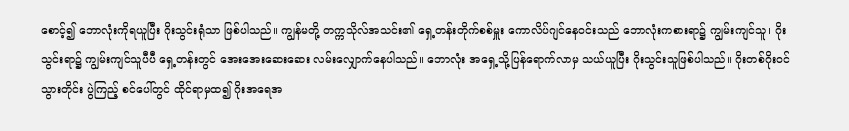စောင့်၍ ဘောလုံးကိုရယူပြီး ဂိုးသွင်းရုံသာ ဖြစ်ပါသည်။ ကျွန်မတို့ တက္ကသိုလ်အသင်း၏ ရှေ့တန်းတိုက်စစ်မှူး ကောလိပ်ဂျင်နေဝင်းသည် ဘောလုံးကစားရာ၌ ကျွမ်းကျင်သူ၊ ဂိုးသွင်းရာ၌ ကျွမ်းကျင်သူပီပီ ရှေ့တန်းတွင် အေးအေးဆေးဆေး လမ်းလျှောက်နေပါသည်။ ဘောလုံး အရှေ့သို့ပြန်ရောက်လာမှ သယ်ယူပြီး ဂိုးသွင်းသူဖြစ်ပါသည်။ ဂိုးတစ်ဂိုးဝင်သွားတိုင်း ပွဲကြည့် စင်ပေါ်တွင် ထိုင်ရာမှထ၍ ဂိုးအရေအ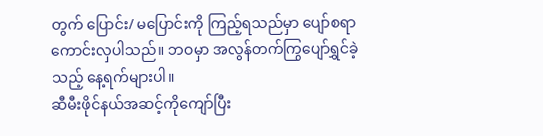တွက် ပြောင်း/ မပြောင်းကို ကြည့်ရသည်မှာ ပျော်စရာကောင်းလှပါသည်။ ဘဝမှာ အလွန်တက်ကြွပျော်ရွှင်ခဲ့သည့် နေ့ရက်များပါ။
ဆီမီးဖိုင်နယ်အဆင့်ကိုကျော်ပြီး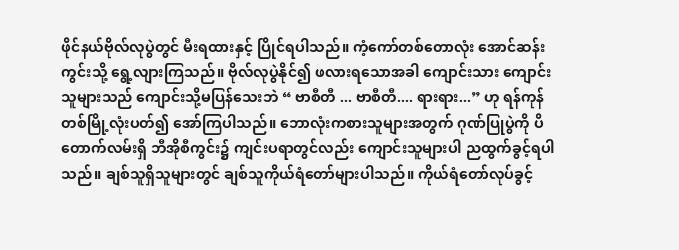ဖိုင်နယ်ဗိုလ်လုပွဲတွင် မီးရထားနှင့် ပြိုင်ရပါသည်။ ကံ့ကော်တစ်တောလုံး အောင်ဆန်းကွင်းသို့ ရွေ့လျားကြသည်။ ဗိုလ်လုပွဲနိုင်၍ ဖလားရသောအခါ ကျောင်းသား ကျောင်းသူများသည် ကျောင်းသို့မပြန်သေးဘဲ “ ဗာစီတီ ... ဗာစီတီ.... ရားရား...” ဟု ရန်ကုန်တစ်မြို့လုံးပတ်၍ အော်ကြပါသည်။ ဘောလုံးကစားသူများအတွက် ဂုဏ်ပြုပွဲကို ပိတောက်လမ်းရှိ ဘီအိုစီကွင်း၌ ကျင်းပရာတွင်လည်း ကျောင်းသူများပါ ညထွက်ခွင့်ရပါသည်။ ချစ်သူရှိသူများတွင် ချစ်သူကိုယ်ရံတော်များပါသည်။ ကိုယ်ရံတော်လုပ်ခွင့်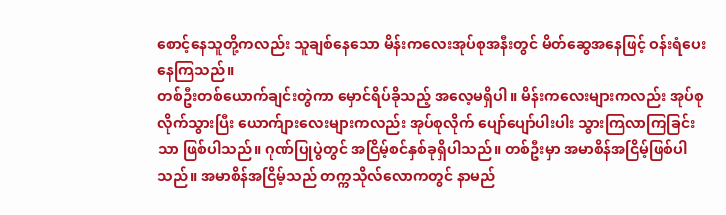စောင့်နေသူတို့ကလည်း သူချစ်နေသော မိန်းကလေးအုပ်စုအနီးတွင် မိတ်ဆွေအနေဖြင့် ဝန်းရံပေးနေကြသည်။
တစ်ဦးတစ်ယောက်ချင်းတွဲကာ မှောင်ရိပ်ခိုသည့် အလေ့မရှိပါ။ မိန်းကလေးများကလည်း အုပ်စုလိုက်သွားပြီး ယောက်ျားလေးများကလည်း အုပ်စုလိုက် ပျော်ပျော်ပါးပါး သွားကြလာကြခြင်းသာ ဖြစ်ပါသည်။ ဂုဏ်ပြုပွဲတွင် အငြိမ့်စင်နှစ်ခုရှိပါသည်။ တစ်ဦးမှာ အမာစိန်အငြိမ့်ဖြစ်ပါသည်။ အမာစိန်အငြိမ့်သည် တက္ကသိုလ်လောကတွင် နာမည်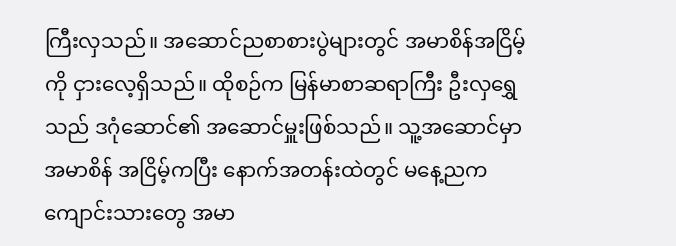ကြီးလှသည်။ အဆောင်ညစာစားပွဲများတွင် အမာစိန်အငြိမ့်ကို ငှားလေ့ရှိသည်။ ထိုစဉ်က မြန်မာစာဆရာကြီး ဦးလှရွှေသည် ဒဂုံဆောင်၏ အဆောင်မှူးဖြစ်သည်။ သူ့အဆောင်မှာ အမာစိန် အငြိမ့်ကပြီး နောက်အတန်းထဲတွင် မနေ့ညက ကျောင်းသားတွေ အမာ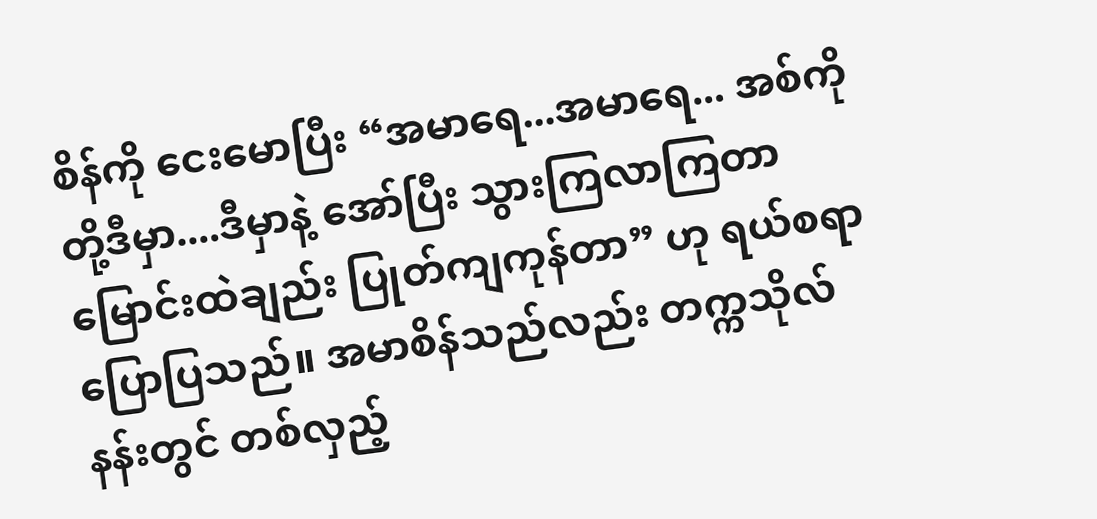စိန်ကို ငေးမောပြီး “အမာရေ...အမာရေ... အစ်ကိုတို့ဒီမှာ....ဒီမှာနဲ့ အော်ပြီး သွားကြလာကြတာ မြောင်းထဲချည်း ပြုတ်ကျကုန်တာ” ဟု ရယ်စရာပြောပြသည်။ အမာစိန်သည်လည်း တက္ကသိုလ်နန်းတွင် တစ်လှည့်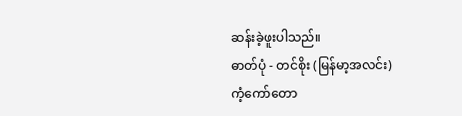ဆန်းခဲ့ဖူးပါသည်။
ဓာတ်ပုံ - တင်စိုး (မြန်မာ့အလင်း)
ကံ့ကော်တော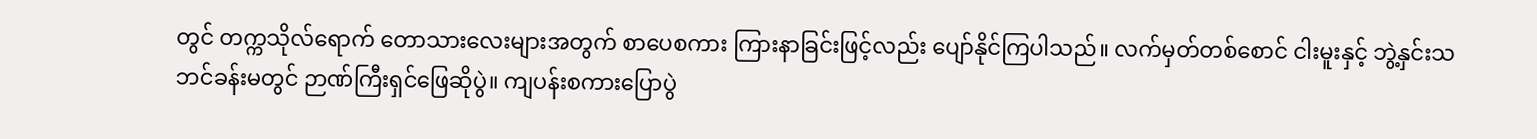တွင် တက္ကသိုလ်ရောက် တောသားလေးများအတွက် စာပေစကား ကြားနာခြင်းဖြင့်လည်း ပျော်နိုင်ကြပါသည်။ လက်မှတ်တစ်စောင် ငါးမူးနှင့် ဘွဲ့နှင်းသဘင်ခန်းမတွင် ဉာဏ်ကြီးရှင်ဖြေဆိုပွဲ။ ကျပန်းစကားပြောပွဲ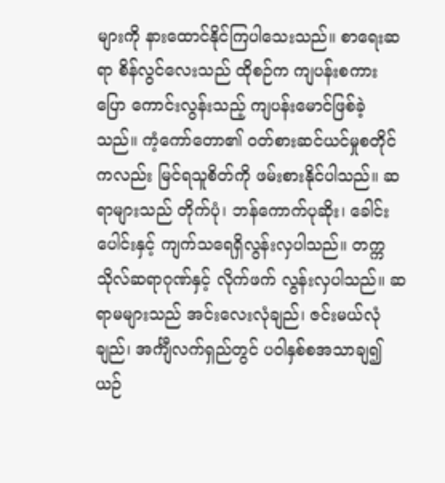များကို နားထောင်နိုင်ကြပါသေးသည်။ စာရေးဆရာ စိန်လွင်လေးသည် ထိုစဉ်က ကျပန်းစကားပြော ကောင်းလွန်းသည့် ကျပန်းမောင်ဖြစ်ခဲ့သည်။ ကံ့ကော်တော၏ ဝတ်စားဆင်ယင်မှုစတိုင်ကလည်း မြင်ရသူစိတ်ကို ဖမ်းစားနိုင်ပါသည်။ ဆရာများသည် တိုက်ပုံ၊ ဘန်ကောက်ပုဆိုး၊ ခေါင်းပေါင်းနှင့် ကျက်သရေရှိလွန်းလှပါသည်။ တက္ကသိုလ်ဆရာဂုဏ်နှင့် လိုက်ဖက် လွန်းလှပါသည်။ ဆရာမများသည် အင်းလေးလုံချည်၊ ဇင်းမယ်လုံချည်၊ အင်္ကျီလက်ရှည်တွင် ပဝါနှစ်စအသာချ၍ ယဉ်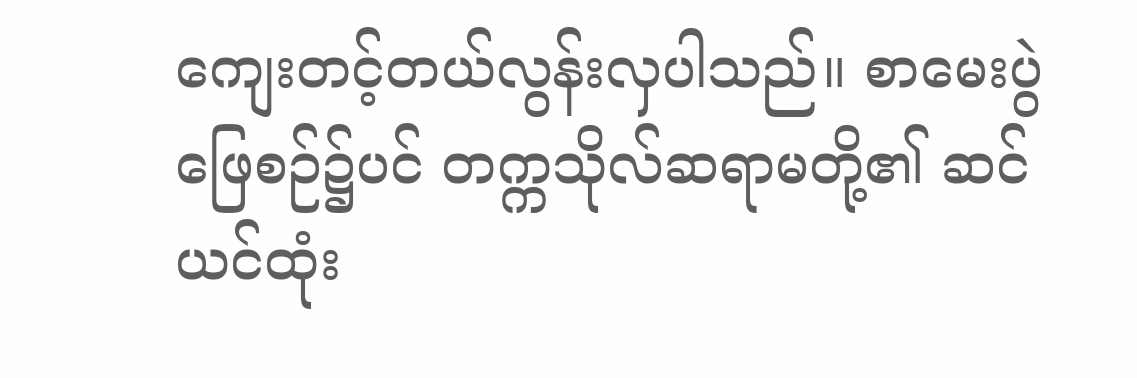ကျေးတင့်တယ်လွန်းလှပါသည်။ စာမေးပွဲဖြေစဉ်၌ပင် တက္ကသိုလ်ဆရာမတို့၏ ဆင်ယင်ထုံး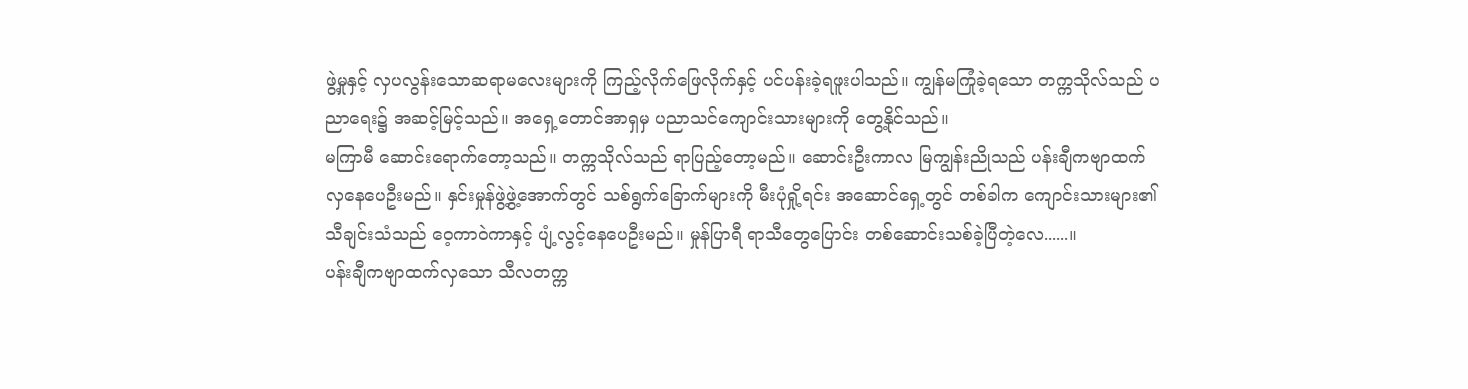ဖွဲ့မှုနှင့် လှပလွန်းသောဆရာမလေးများကို ကြည့်လိုက်ဖြေလိုက်နှင့် ပင်ပန်းခဲ့ရဖူးပါသည်။ ကျွန်မကြုံခဲ့ရသော တက္ကသိုလ်သည် ပညာရေး၌ အဆင့်မြင့်သည်။ အရှေ့တောင်အာရှမှ ပညာသင်ကျောင်းသားများကို တွေ့နိုင်သည်။
မကြာမီ ဆောင်းရောက်တော့သည်။ တက္ကသိုလ်သည် ရာပြည့်တော့မည်။ ဆောင်းဦးကာလ မြကျွန်းညိုသည် ပန်းချီကဗျာထက် လှနေပေဦးမည်။ နှင်းမှုန်ဖွဲ့ဖွဲ့အောက်တွင် သစ်ရွက်ခြောက်များကို မီးပုံရှို့ရင်း အဆောင်ရှေ့တွင် တစ်ခါက ကျောင်းသားများ၏ သီချင်းသံသည် ဝေ့ကာဝဲကာနှင့် ပျံ့လွင့်နေပေဦးမည်။ မှုန်ပြာရီ ရာသီတွေပြောင်း တစ်ဆောင်းသစ်ခဲ့ပြီတဲ့လေ......။
ပန်းချီကဗျာထက်လှသော သီလတက္က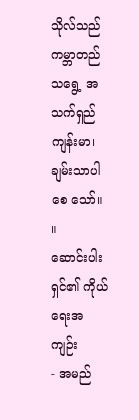သိုလ်သည် ကမ္ဘာတည်သရွေ့ အသက်ရှည်ကျန်းမာ၊ ချမ်းသာပါစေ သော်။ ။
ဆောင်းပါးရှင်၏ ကိုယ်ရေးအကျဉ်း
- အမည်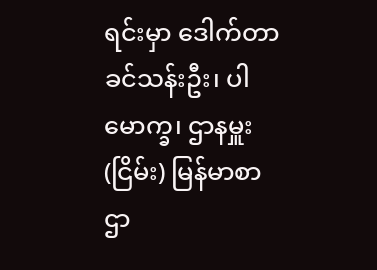ရင်းမှာ ဒေါက်တာခင်သန်းဦး၊ ပါမောက္ခ၊ ဌာနမှူး(ငြိမ်း) မြန်မာစာဌာ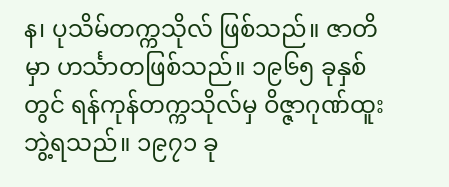န၊ ပုသိမ်တက္ကသိုလ် ဖြစ်သည်။ ဇာတိမှာ ဟင်္သာတဖြစ်သည်။ ၁၉၆၅ ခုနှစ်တွင် ရန်ကုန်တက္ကသိုလ်မှ ဝိဇ္ဇာဂုဏ်ထူးဘွဲ့ရသည်။ ၁၉၇၁ ခု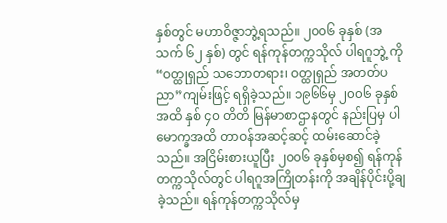နှစ်တွင် မဟာဝိဇ္ဇာဘွဲ့ရသည်။ ၂၀၀၆ ခုနှစ် (အသက် ၆၂ နှစ်) တွင် ရန်ကုန်တက္ကသိုလ် ပါရဂူဘွဲ့ ကို “ဝတ္ထုရှည် သဘောတရား၊ ဝတ္ထုရှည် အတတ်ပညာ”ကျမ်းဖြင့် ရရှိခဲ့သည်။ ၁၉၆၆မှ ၂၀၀၆ ခုနှစ်အထိ နှစ် ၄၀ တိတိ မြန်မာစာဌာနတွင် နည်းပြမှ ပါမောက္ခအထိ တာဝန်အဆင့်ဆင့် ထမ်းဆောင်ခဲ့သည်။ အငြိမ်းစားယူပြီး ၂၀၀၆ ခုနှစ်မှစ၍ ရန်ကုန်တက္ကသိုလ်တွင် ပါရဂူအကြိုတန်းကို အချိန်ပိုင်းပို့ချခဲ့သည်။ ရန်ကုန်တက္ကသိုလ်မှ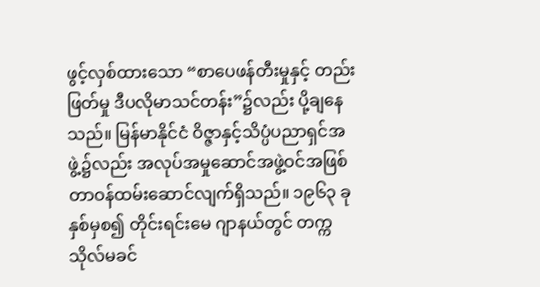ဖွင့်လှစ်ထားသော “စာပေဖန်တီးမှုနှင့် တည်းဖြတ်မှု ဒီပလိုမာသင်တန်း”၌လည်း ပို့ချနေသည်။ မြန်မာနိုင်ငံ ဝိဇ္ဇာနှင့်သိပ္ပံပညာရှင်အဖွဲ့၌လည်း အလုပ်အမှုဆောင်အဖွဲ့ဝင်အဖြစ် တာဝန်ထမ်းဆောင်လျက်ရှိသည်။ ၁၉၆၃ ခုနှစ်မှစ၍ တိုင်းရင်းမေ ဂျာနယ်တွင် တက္ကသိုလ်မခင်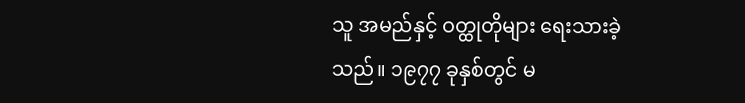သူ အမည်နှင့် ဝတ္ထုတိုများ ရေးသားခဲ့သည်။ ၁၉၇၇ ခုနှစ်တွင် မ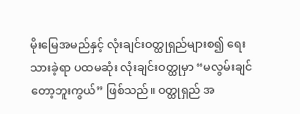မိုးမြေအမည်နှင့် လုံးချင်းဝတ္ထုရှည်များစ၍ ရေးသားခဲ့ရာ ပထမဆုံး လုံးချင်းဝတ္ထုမှာ “မလွမ်းချင်တော့ဘူးကွယ်” ဖြစ်သည်။ ဝတ္ထုရှည် အ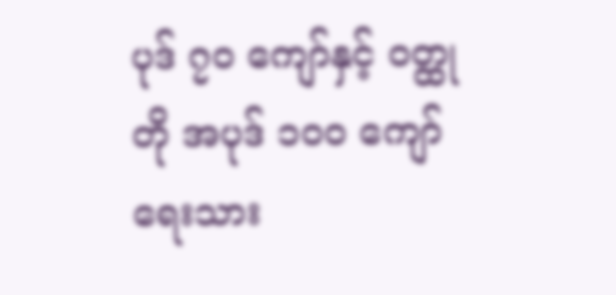ပုဒ် ၇၀ ကျော်နှင့် ဝတ္ထုတို အပုဒ် ၁၀၀ ကျော် ရေးသား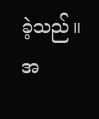ခဲ့သည်။ အ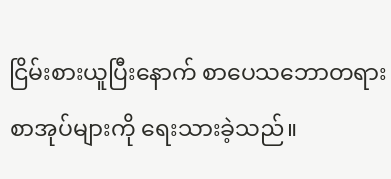ငြိမ်းစားယူပြီးနောက် စာပေသဘောတရား စာအုပ်များကို ရေးသားခဲ့သည်။